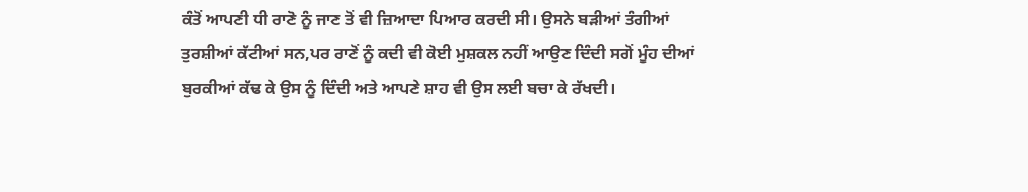ਕੰਤੋਂ ਆਪਣੀ ਧੀ ਰਾਣੋ ਨੂੰ ਜਾਣ ਤੋਂ ਵੀ ਜ਼ਿਆਦਾ ਪਿਆਰ ਕਰਦੀ ਸੀ। ਉਸਨੇ ਬੜੀਆਂ ਤੰਗੀਆਂ ਤੁਰਸ਼ੀਆਂ ਕੱਟੀਆਂ ਸਨ,ਪਰ ਰਾਣੋਂ ਨੂੰ ਕਦੀ ਵੀ ਕੋਈ ਮੁਸ਼ਕਲ ਨਹੀਂ ਆਉਣ ਦਿੰਦੀ ਸਗੋਂ ਮੂੰਹ ਦੀਆਂ ਬੁਰਕੀਆਂ ਕੱਢ ਕੇ ਉਸ ਨੂੰ ਦਿੰਦੀ ਅਤੇ ਆਪਣੇ ਸ਼ਾਹ ਵੀ ਉਸ ਲਈ ਬਚਾ ਕੇ ਰੱਖਦੀ।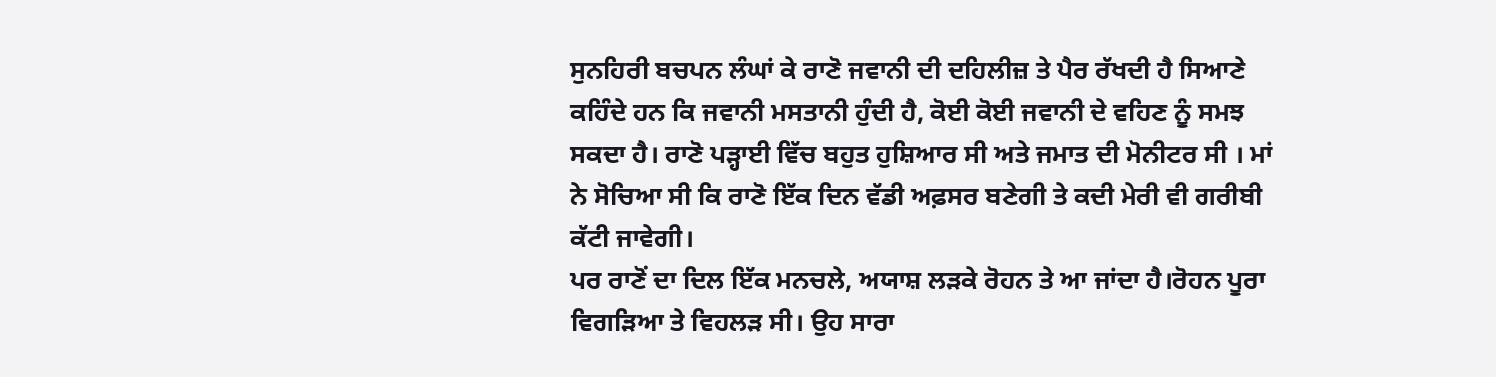ਸੁਨਹਿਰੀ ਬਚਪਨ ਲੰਘਾਂ ਕੇ ਰਾਣੋ ਜਵਾਨੀ ਦੀ ਦਹਿਲੀਜ਼ ਤੇ ਪੈਰ ਰੱਖਦੀ ਹੈ ਸਿਆਣੇ ਕਹਿੰਦੇ ਹਨ ਕਿ ਜਵਾਨੀ ਮਸਤਾਨੀ ਹੁੰਦੀ ਹੈ, ਕੋਈ ਕੋਈ ਜਵਾਨੀ ਦੇ ਵਹਿਣ ਨੂੰ ਸਮਝ ਸਕਦਾ ਹੈ। ਰਾਣੋ ਪੜ੍ਹਾਈ ਵਿੱਚ ਬਹੁਤ ਹੁਸ਼ਿਆਰ ਸੀ ਅਤੇ ਜਮਾਤ ਦੀ ਮੋਨੀਟਰ ਸੀ । ਮਾਂ ਨੇ ਸੋਚਿਆ ਸੀ ਕਿ ਰਾਣੋ ਇੱਕ ਦਿਨ ਵੱਡੀ ਅਫ਼ਸਰ ਬਣੇਗੀ ਤੇ ਕਦੀ ਮੇਰੀ ਵੀ ਗਰੀਬੀ ਕੱਟੀ ਜਾਵੇਗੀ।
ਪਰ ਰਾਣੋਂ ਦਾ ਦਿਲ ਇੱਕ ਮਨਚਲੇ, ਅਯਾਸ਼ ਲੜਕੇ ਰੋਹਨ ਤੇ ਆ ਜਾਂਦਾ ਹੈ।ਰੋਹਨ ਪੂਰਾ ਵਿਗੜਿਆ ਤੇ ਵਿਹਲੜ ਸੀ। ਉਹ ਸਾਰਾ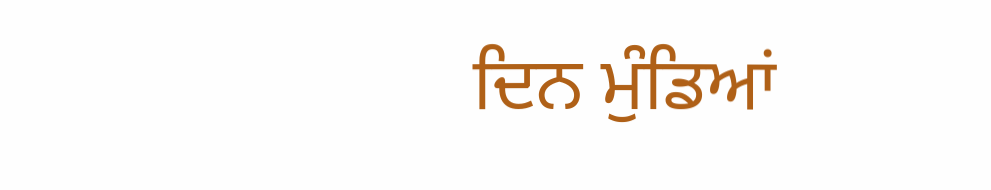ਦਿਨ ਮੁੰਡਿਆਂ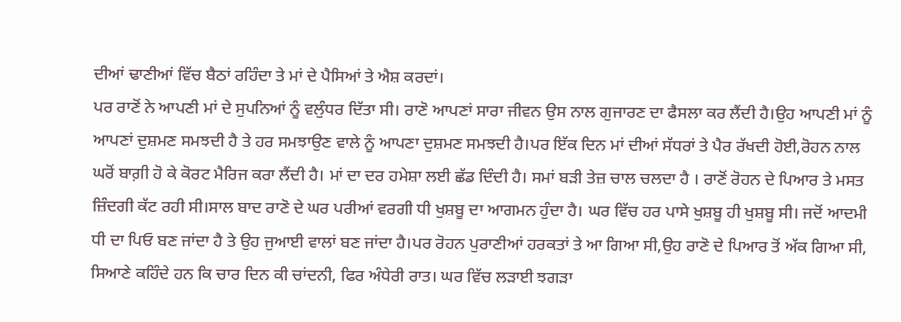ਦੀਆਂ ਢਾਣੀਆਂ ਵਿੱਚ ਬੈਠਾਂ ਰਹਿੰਦਾ ਤੇ ਮਾਂ ਦੇ ਪੈਸਿਆਂ ਤੇ ਐਸ਼ ਕਰਦਾਂ।
ਪਰ ਰਾਣੋਂ ਨੇ ਆਪਣੀ ਮਾਂ ਦੇ ਸੁਪਨਿਆਂ ਨੂੰ ਵਲੁੰਧਰ ਦਿੱਤਾ ਸੀ। ਰਾਣੋ ਆਪਣਾਂ ਸਾਰਾ ਜੀਵਨ ਉਸ ਨਾਲ ਗੁਜਾਰਣ ਦਾ ਫੈਸਲਾ ਕਰ ਲੈਂਦੀ ਹੈ।ਉਹ ਆਪਣੀ ਮਾਂ ਨੂੰ ਆਪਣਾਂ ਦੁਸ਼ਮਣ ਸਮਝਦੀ ਹੈ ਤੇ ਹਰ ਸਮਝਾਉਣ ਵਾਲੇ ਨੂੰ ਆਪਣਾ ਦੁਸ਼ਮਣ ਸਮਝਦੀ ਹੈ।ਪਰ ਇੱਕ ਦਿਨ ਮਾਂ ਦੀਆਂ ਸੱਧਰਾਂ ਤੇ ਪੈਰ ਰੱਖਦੀ ਹੋਈ,ਰੋਹਨ ਨਾਲ ਘਰੋਂ ਬਾਗ਼ੀ ਹੋ ਕੇ ਕੋਰਟ ਮੈਰਿਜ ਕਰਾ ਲੈਂਦੀ ਹੈ। ਮਾਂ ਦਾ ਦਰ ਹਮੇਸ਼ਾ ਲਈ ਛੱਡ ਦਿੰਦੀ ਹੈ। ਸਮਾਂ ਬੜੀ ਤੇਜ਼ ਚਾਲ ਚਲਦਾ ਹੈ । ਰਾਣੋਂ ਰੋਹਨ ਦੇ ਪਿਆਰ ਤੇ ਮਸਤ ਜ਼ਿੰਦਗੀ ਕੱਟ ਰਹੀ ਸੀ।ਸਾਲ ਬਾਦ ਰਾਣੋ ਦੇ ਘਰ ਪਰੀਆਂ ਵਰਗੀ ਧੀ ਖੁਸ਼ਬੂ ਦਾ ਆਗਮਨ ਹੁੰਦਾ ਹੈ। ਘਰ ਵਿੱਚ ਹਰ ਪਾਸੇ ਖੁਸ਼ਬੂ ਹੀ ਖੁਸ਼ਬੂ ਸੀ। ਜਦੋਂ ਆਦਮੀ ਧੀ ਦਾ ਪਿਓ ਬਣ ਜਾਂਦਾ ਹੈ ਤੇ ਉਹ ਜੁਆਈ ਵਾਲਾਂ ਬਣ ਜਾਂਦਾ ਹੈ।ਪਰ ਰੋਹਨ ਪੁਰਾਣੀਆਂ ਹਰਕਤਾਂ ਤੇ ਆ ਗਿਆ ਸੀ,ਉਹ ਰਾਣੋ ਦੇ ਪਿਆਰ ਤੋਂ ਅੱਕ ਗਿਆ ਸੀ, ਸਿਆਣੇ ਕਹਿੰਦੇ ਹਨ ਕਿ ਚਾਰ ਦਿਨ ਕੀ ਚਾਂਦਨੀ, ਫਿਰ ਅੰਧੇਰੀ ਰਾਤ। ਘਰ ਵਿੱਚ ਲੜਾਈ ਝਗੜਾ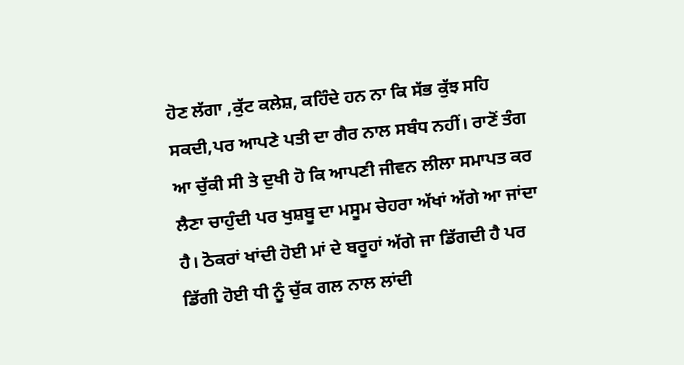ਹੋਣ ਲੱਗਾ ,ਕੁੱਟ ਕਲੇਸ਼, ਕਹਿੰਦੇ ਹਨ ਨਾ ਕਿ ਸੱਭ ਕੁੱਝ ਸਹਿ ਸਕਦੀ,ਪਰ ਆਪਣੇ ਪਤੀ ਦਾ ਗੈਰ ਨਾਲ ਸਬੰਧ ਨਹੀਂ। ਰਾਣੋਂ ਤੰਗ ਆ ਚੁੱਕੀ ਸੀ ਤੇ ਦੁਖੀ ਹੋ ਕਿ ਆਪਣੀ ਜੀਵਨ ਲੀਲਾ ਸਮਾਪਤ ਕਰ ਲੈਣਾ ਚਾਹੁੰਦੀ ਪਰ ਖੁਸ਼ਬੂ ਦਾ ਮਸੂਮ ਚੇਹਰਾ ਅੱਖਾਂ ਅੱਗੇ ਆ ਜਾਂਦਾ ਹੈ। ਠੋਕਰਾਂ ਖਾਂਦੀ ਹੋਈ ਮਾਂ ਦੇ ਬਰੂਹਾਂ ਅੱਗੇ ਜਾ ਡਿੱਗਦੀ ਹੈ ਪਰ ਡਿੱਗੀ ਹੋਈ ਧੀ ਨੂੰ ਚੁੱਕ ਗਲ ਨਾਲ ਲਾਂਦੀ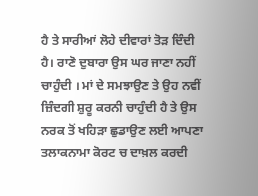ਹੈ ਤੇ ਸਾਰੀਆਂ ਲੋਹੇ ਦੀਵਾਰਾਂ ਤੋੜ ਦਿੰਦੀ ਹੈ। ਰਾਣੋ ਦੁਬਾਰਾ ਉਸ ਘਰ ਜਾਣਾ ਨਹੀਂ ਚਾਹੁੰਦੀ । ਮਾਂ ਦੇ ਸਮਝਾਉਣ ਤੇ ਉਹ ਨਵੀਂ ਜ਼ਿੰਦਗੀ ਸ਼ੁਰੂ ਕਰਨੀ ਚਾਹੁੰਦੀ ਹੈ ਤੇ ਉਸ ਨਰਕ ਤੋਂ ਖਹਿੜਾ ਛੁਡਾਉਣ ਲਈ ਆਪਣਾ ਤਲਾਕਨਾਮਾ ਕੋਰਟ ਚ ਦਾਖ਼ਲ ਕਰਦੀ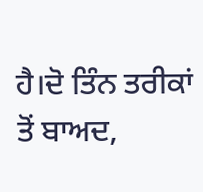ਹੈ।ਦੋ ਤਿੰਨ ਤਰੀਕਾਂ ਤੋਂ ਬਾਅਦ,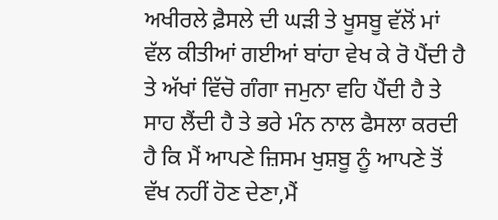ਅਖੀਰਲੇ ਫ਼ੈਸਲੇ ਦੀ ਘੜੀ ਤੇ ਖੂਸਬੂ ਵੱਲੋਂ ਮਾਂ ਵੱਲ ਕੀਤੀਆਂ ਗਈਆਂ ਬਾਂਹਾ ਵੇਖ ਕੇ ਰੋ ਪੈਂਦੀ ਹੈ ਤੇ ਅੱਖਾਂ ਵਿੱਚੋ ਗੰਗਾ ਜਮੁਨਾ ਵਹਿ ਪੈਂਦੀ ਹੈ ਤੇ ਸਾਹ ਲੈਂਦੀ ਹੈ ਤੇ ਭਰੇ ਮੰਨ ਨਾਲ ਫੈਸਲਾ ਕਰਦੀ ਹੈ ਕਿ ਮੈਂ ਆਪਣੇ ਜ਼ਿਸਮ ਖੁਸ਼ਬੂ ਨੂੰ ਆਪਣੇ ਤੋਂ ਵੱਖ ਨਹੀਂ ਹੋਣ ਦੇਣਾ,ਮੈਂ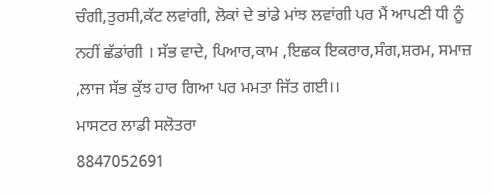ਚੰਗੀ,ਤੁਰਸੀ,ਕੱਟ ਲਵਾਂਗੀ, ਲੋਕਾਂ ਦੇ ਭਾਂਡੇ ਮਾਂਝ ਲਵਾਂਗੀ ਪਰ ਮੈਂ ਆਪਣੀ ਧੀ ਨੂੰ ਨਹੀਂ ਛੱਡਾਂਗੀ । ਸੱਭ ਵਾਦੇ, ਪਿਆਰ,ਕਾਮ ,ਇਛਕ ਇਕਰਾਰ,ਸੰਗ,ਸ਼ਰਮ, ਸਮਾਜ਼ ,ਲਾਜ ਸੱਭ ਕੁੱਝ ਹਾਰ ਗਿਆ ਪਰ ਮਮਤਾ ਜਿੱਤ ਗਈ।।
ਮਾਸਟਰ ਲਾਡੀ ਸਲੋਤਰਾ
8847052691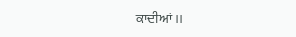ਕਾਦੀਆਂ ।।